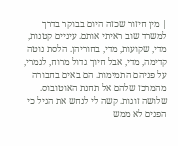| מין חיזור שכזה היום בבוקר בדרך למשרד שוב ראיתי אותם. עיניים קטנות, מדי, שקועות, מדי, בחוריהן. הלסת נוטה קדימה, מדי, אבל חיוך גדול מרוח, לגמרי, על פניהם התמימות. הם באים בחבורה מהמרכז שלהם אל תחנת האוטובוס. שלושה זוגות. קשה לי לנחש את הגיל כי הפנים לא ממש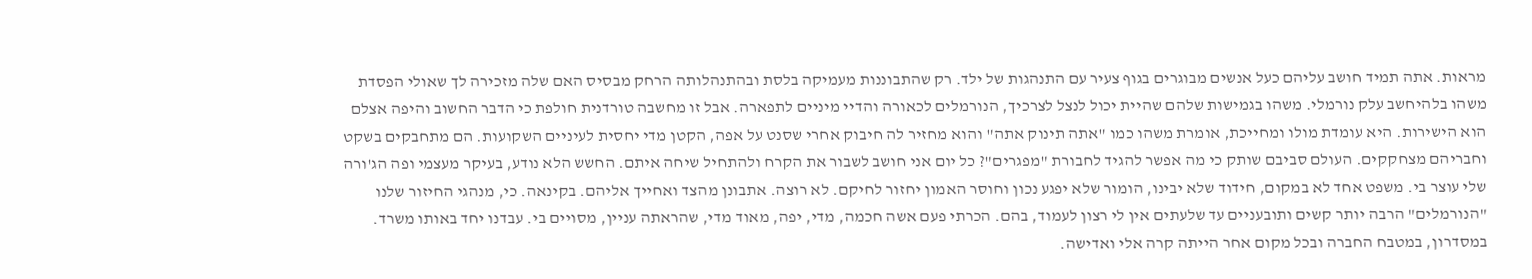מראות. אתה תמיד חושב עליהם כעל אנשים מבוגרים בגוף צעיר עם התנהגות של ילד. רק שהתבוננות מעמיקה בלסת ובהתנהלותה הרחק מבסיס האם שלה מזכירה לך שאולי הפסדת משהו בלהיחשב עלק נורמלי. משהו בגמישות שלהם שהיית יכול לנצל לצרכיך, הנורמלים לכאורה והדיי מיניים לתפארה. אבל זו מחשבה טורדנית חולפת כי הדבר החשוב והיפה אצלם הוא הישירות. היא עומדת מולו ומחייכת, אומרת משהו כמו "אתה תינוק אתה" והוא מחזיר לה חיבוק אחרי שסנט על אפה, הקטן מדי יחסית לעיניים השקועות. הם מתחבקים בשקט וחבריהם מצחקקים. העולם סביבם שותק כי מה אפשר להגיד לחבורת "מפגרים"? כל יום אני חושב לשבור את הקרח ולהתחיל שיחה איתם. החשש הלא נודע, בעיקר מעצמי ופה הג'ורה שלי עוצר בי. משפט אחד לא במקום, חידוד שלא יבינו, הומור שלא יפגע נכון וחוסר האמון יחזור לחיקם. לא רוצה. אתבונן מהצד ואחייך אליהם. בקינאה. כי, מנהגי החיזור שלנו "הנורמלים" הרבה יותר קשים ותובעניים עד שלעתים אין לי רצון לעמוד, בהם. הכרתי פעם אשה חכמה, מדי, יפה, מאוד מדי, שהראתה עניין, מסויים בי. עבדנו יחד באותו משרד. במסדרון, במטבח החברה ובכל מקום אחר הייתה קרה אלי ואדישה.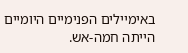באימיילים הפנימיים היומיים הייתה חמה-אש.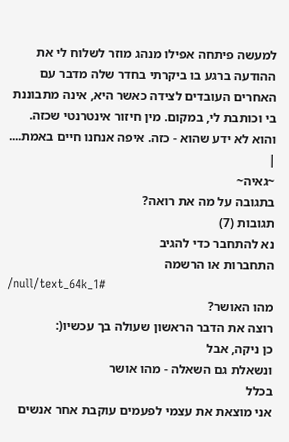למעשה פיתחה אפילו מנהג מוזר לשלוח לי את ההודעה ברגע בו ביקרתי בחדר שלה מדבר עם האחרים העובדים לצידה כאשר היא, אינה מתבוננת בי וכותבת לי, במקום. מין חיזור אינטרנטי שכזה. והוא לא ידע שהוא - כזה. איפה אנחנו חיים באמת.... |
~גאיה~
בתגובה על מה את רואה?
תגובות (7)
נא להתחבר כדי להגיב
התחברות או הרשמה
/null/text_64k_1#
מהו האושר?
רוצה את הדבר הראשון שעולה בך עכשיו(:
כן ניקה, אבל
ונשאלת גם השאלה - מהו אושר
בכלל
אני מוצאת את עצמי לפעמים עוקבת אחר אנשים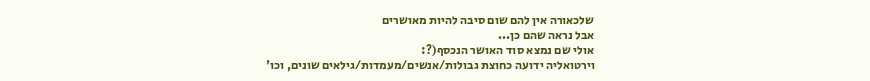שלכאורה אין להם שום סיבה להיות מאושרים
אבל נראה שהם כן...
אולי שם נמצא סוד האושר הנכסף(?:
וירטואליה ידועה כחוצת גבולות/אנשים/מעמדות/גילאים שונים, וכו'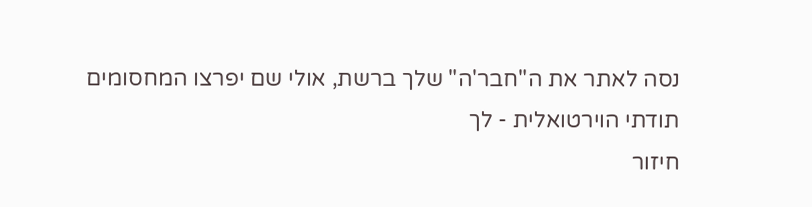נסה לאתר את ה"חבר'ה" שלך ברשת, אולי שם יפרצו המחסומים
תודתי הוירטואלית - לך
חיזור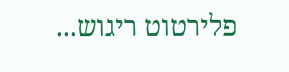פלירטוט ריגוש...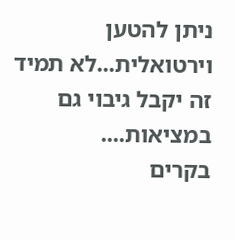ניתן להטען וירטואלית...לא תמיד זה יקבל גיבוי גם במציאות....
בקרים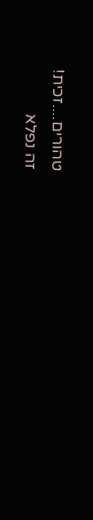טהורים....זכית!
זה נפלא